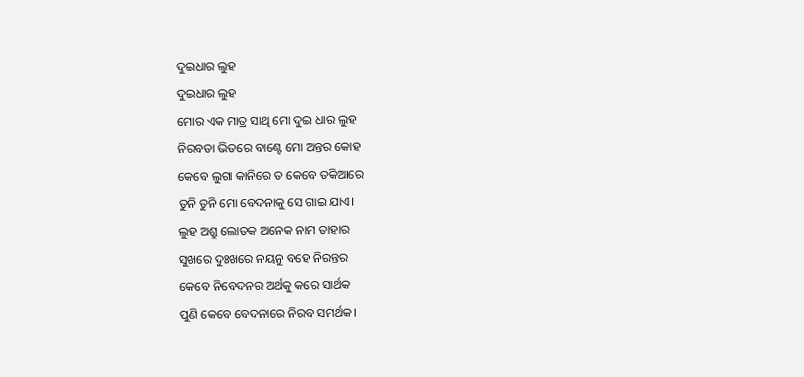ଦୁଇଧାର ଲୁହ
ଦୁଇଧାର ଲୁହ
ମୋର ଏକ ମାତ୍ର ସାଥି ମୋ ଦୁଇ ଧାର ଲୁହ
ନିରବତା ଭିତରେ ବାଣ୍ଟେ ମୋ ଅନ୍ତର କୋହ
କେବେ ଲୁଗା କାନିରେ ତ କେବେ ତକିଆରେ
ତୁନି ତୁନି ମୋ ବେଦନାକୁ ସେ ଗାଇ ଯାଏ।
ଲୁହ ଅଶ୍ରୁ ଲୋତକ ଅନେକ ନାମ ତାହାର
ସୁଖରେ ଦୁଃଖରେ ନୟନୁ ବହେ ନିରନ୍ତର
କେବେ ନିବେଦନର ଅର୍ଥକୁ କରେ ସାର୍ଥକ
ପୁଣି କେବେ ବେଦନାରେ ନିରବ ସମର୍ଥକ।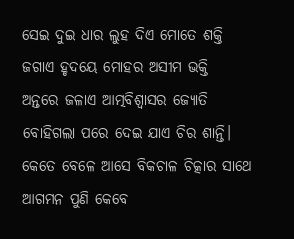ସେଇ ଦୁଇ ଧାର ଲୁହ ଦିଏ ମୋତେ ଶକ୍ତି
ଜଗାଏ ହୃଦୟେ ମୋହର ଅସୀମ ଭକ୍ତି
ଅନ୍ତରେ ଜଳାଏ ଆତ୍ମବିଶ୍ୱାସର ଜ୍ୟୋତି
ବୋହିଗଲା ପରେ ଦେଇ ଯାଏ ଚିର ଶାନ୍ତି।
କେତେ ବେଳେ ଆସେ ବିକଚାଳ ଚିତ୍କାର ସାଥେ
ଆଗମନ ପୁଣି କେବେ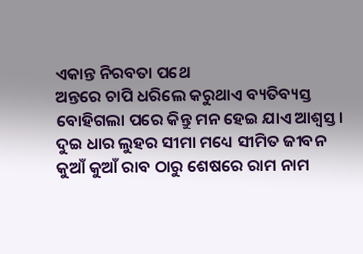ଏକାନ୍ତ ନିରବତା ପଥେ
ଅନ୍ତରେ ଚାପି ଧରିଲେ କରୁଥାଏ ବ୍ୟତିବ୍ୟସ୍ତ
ବୋହିଗଲା ପରେ କିନ୍ତୁ ମନ ହେଇ ଯାଏ ଆଶ୍ୱସ୍ତ।
ଦୁଇ ଧାର ଲୁହର ସୀମା ମଧ୍ୟେ ସୀମିତ ଜୀବନ
କୁଆଁ କୁଆଁ ରାବ ଠାରୁ ଶେଷରେ ରାମ ନାମ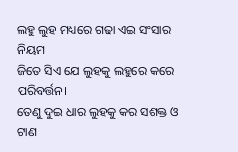ଲହୁ ଲୁହ ମଧ୍ୟରେ ଗଢା ଏଇ ସଂସାର ନିୟମ
ଜିତେ ସିଏ ଯେ ଲୁହକୁ ଲହୁରେ କରେ ପରିବର୍ତ୍ତନ।
ତେଣୁ ଦୁଇ ଧାର ଲୁହକୁ କର ସଶକ୍ତ ଓ ଟାଣ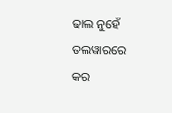ଢାଲ ନୁହେଁ ତଲୱାରରେ କର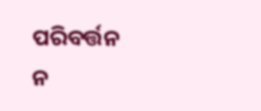ପରିବର୍ତ୍ତନ
ନ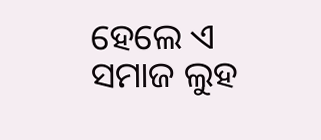ହେଲେ ଏ ସମାଜ ଲୁହ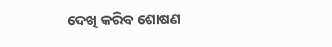ଦେଖି କରିବ ଶୋଷଣ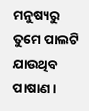ମନୁଷ୍ୟରୁ ତୁମେ ପାଲଟି ଯାଉଥିବ ପାଷାଣ।